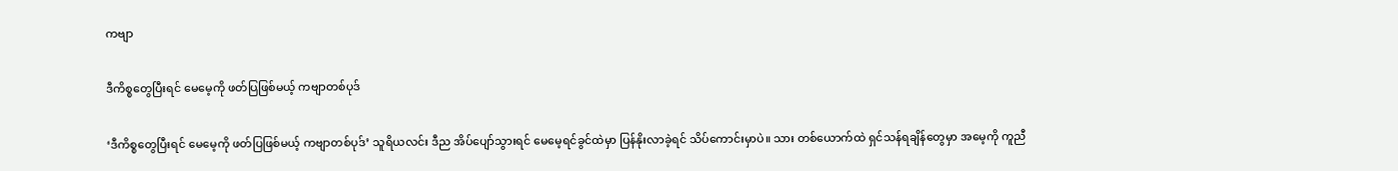ကဗျာ

ဒီကိစ္စတွေပြီးရင် မေမေ့ကို ဖတ်ပြဖြစ်မယ့် ကဗျာတစ်ပုဒ်

‘ဒီကိစ္စတွေပြီးရင် မေမေ့ကို ဖတ်ပြဖြစ်မယ့် ကဗျာတစ်ပုဒ်’ သူရိယလင်း ဒီည အိပ်ပျော်သွားရင် မေမေ့ရင်ခွင်ထဲမှာ ပြန်နိုးလာခဲ့ရင် သိပ်ကောင်းမှာပဲ။ သား တစ်ယောက်ထဲ ရှင်သန်ရချိန်တွေမှာ အမေ့ကို ကူညီ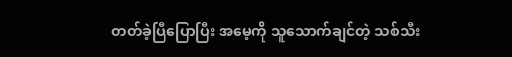တတ်ခဲ့ပြီပြောပြီး အမေ့ကို သူသောက်ချင်တဲ့ သစ်သီး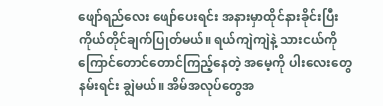ဖျော်ရည်လေး ဖျော်ပေးရင်း အနားမှာထိုင်နားခိုင်းပြီး ကိုယ်တိုင်ချက်ပြုတ်မယ်။ ရယ်ကျဲကျဲနဲ့ သားငယ်ကို ကြောင်တောင်တောင်ကြည့်နေတဲ့ အမေ့ကို ပါးလေးတွေ နမ်းရင်း ချွဲမယ်။ အိမ်အလုပ်တွေအ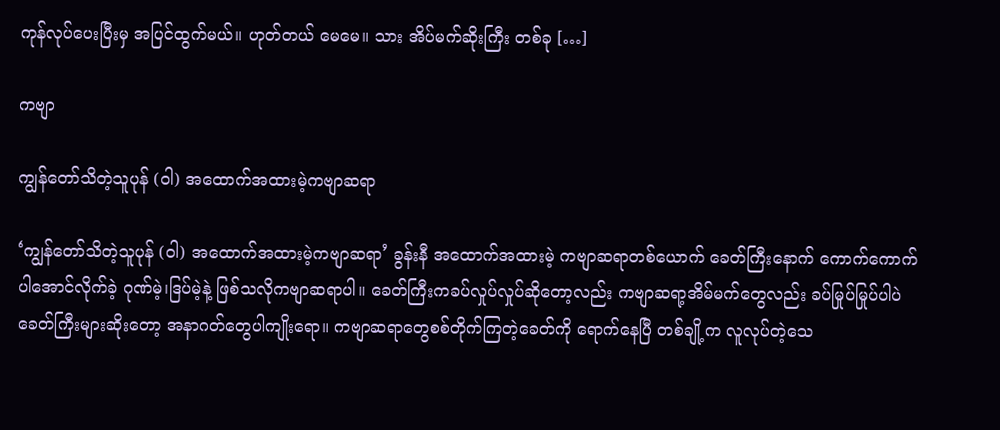ကုန်လုပ်ပေးပြီးမှ အပြင်ထွက်မယ်။ ဟုတ်တယ် မေမေ။ သား အိပ်မက်ဆိုးကြီး တစ်ခု […]

ကဗျာ

ကျွန်တော်သိတဲ့သူပုန် (ဝါ) အထောက်အထားမဲ့ကဗျာဆရာ

‘ကျွန်တော်သိတဲ့သူပုန် (ဝါ) အထောက်အထားမဲ့ကဗျာဆရာ’ ခွန်းနီ အထောက်အထားမဲ့ ကဗျာဆရာတစ်ယောက် ခေတ်ကြီးနောက် ကောက်ကောက်ပါအောင်လိုက်ခဲ့ ဂုဏ်မဲ့၊ဒြပ်မဲ့နဲ့ ဖြစ်သလိုကဗျာဆရာပါ။ ခေတ်ကြီးကခပ်လှုပ်လှုပ်ဆိုတော့လည်း ကဗျာဆရာ့အိမ်မက်တွေလည်း ခပ်မြုပ်မြုပ်ပါပဲ ခေတ်ကြီးများဆိုးတော့ အနာဂတ်တွေပါကျိုးရော။ ကဗျာဆရာတွေစစ်တိုက်ကြတဲ့ခေတ်ကို ရောက်နေပြီ တစ်ချို့က လူလုပ်တဲ့သေ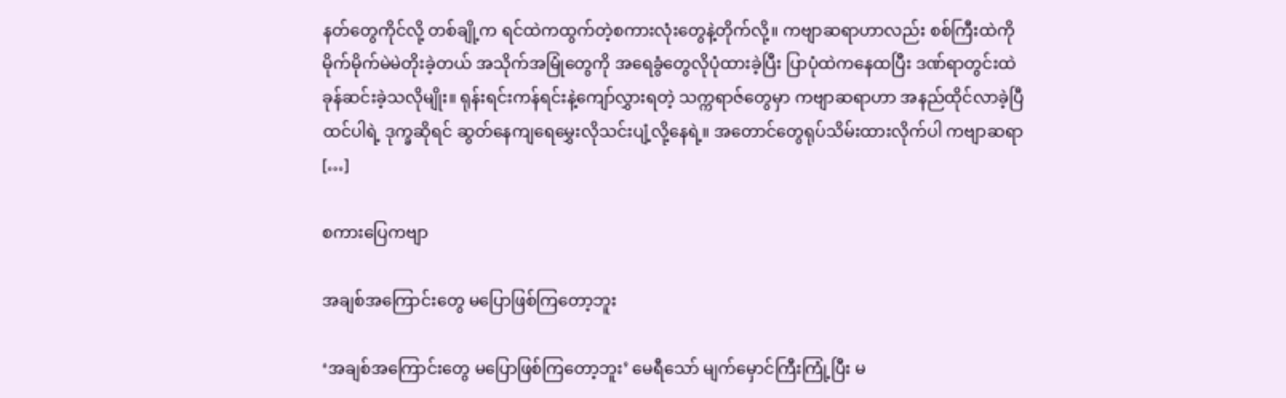နတ်တွေကိုင်လို့ တစ်ချို့က ရင်ထဲကထွက်တဲ့စကားလုံးတွေနဲ့တိုက်လို့။ ကဗျာဆရာဟာလည်း စစ်ကြီးထဲကိုမိုက်မိုက်မဲမဲတိုးခဲ့တယ် အသိုက်အမြုံတွေကို အရေခွံတွေလိုပုံထားခဲ့ပြီး ပြာပုံထဲကနေထပြီး ဒဏ်ရာတွင်းထဲခုန်ဆင်းခဲ့သလိုမျိုး။ ရုန်းရင်းကန်ရင်းနဲ့ကျော်လွှားရတဲ့ သက္ကရာဇ်တွေမှာ ကဗျာဆရာဟာ အနည်ထိုင်လာခဲ့ပြီထင်ပါရဲ့ ဒုက္ခဆိုရင် ဆွတ်နေကျရေမွှေးလိုသင်းပျံ့လို့နေရဲ့။ အတောင်တွေရုပ်သိမ်းထားလိုက်ပါ ကဗျာဆရာ […]

စကားပြေကဗျာ

အချစ်အကြောင်းတွေ မပြောဖြစ်ကြတော့ဘူး

‘အချစ်အကြောင်းတွေ မပြောဖြစ်ကြတော့ဘူး’ မေရီသော် မျက်မှောင်ကြီးကြုံ့ပြီး မ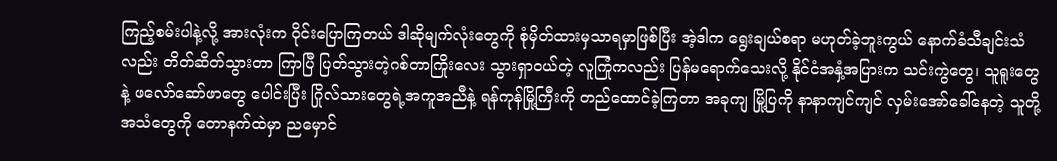ကြည့်စမ်းပါနဲ့လို့ အားလုံးက ဝိုင်းပြောကြတယ် ဒါဆိုမျက်လုံးတွေကို စုံမှိတ်ထားမှသာရမှာဖြစ်ပြီး အဲ့ဒါက ရွေးချယ်စရာ မဟုတ်ခဲ့ဘူး‌ကွယ် နောက်ခံသီချင်းသံလည်း တိတ်ဆိတ်သွားတာ ကြာပြီ ပြတ်သွားတဲ့ဂစ်တာကြိုးလေး သွားရှာဝယ်တဲ့ လူကြုံကလည်း ပြန်မရောက်သေးလို့ နိုင်ငံအနှံ့အပြားက သင်းကွဲတွေ၊ သူရူးတွေ နဲ့ ဖလော်‌ဆော်ဖာတွေ ပေါင်းပြီး ဂြိုလ်သားတွေရဲ့အကူအညီနဲ့ ရန်ကုန်မြို့ကြီးကို တည်ထောင်ခဲ့ကြတာ အခုကျ မြို့ပြကို နာနာကျင်ကျင် လှမ်းအော်ခေါ်နေတဲ့ သူတို့အသံတွေကို တောနက်ထဲမှာ ညမှောင်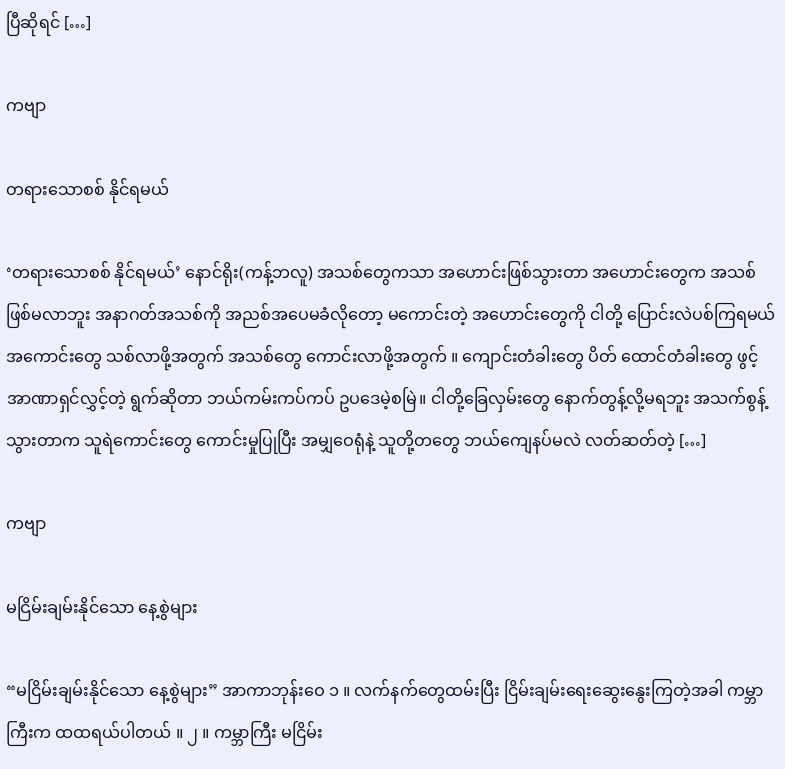ပြီဆိုရင် […]

ကဗျာ

တရားသောစစ် နိုင်ရမယ်

‘တရားသောစစ် နိုင်ရမယ်’ နောင်ရိုး(ကန့်ဘလူ) အသစ်တွေကသာ အဟောင်းဖြစ်သွားတာ အဟောင်းတွေက အသစ်ဖြစ်မလာဘူး အနာဂတ်အသစ်ကို အညစ်အပေမခံလိုတော့ မကောင်းတဲ့ အဟောင်းတွေကို ငါတို့ ပြောင်းလဲပစ်ကြရမယ် အကောင်းတွေ သစ်လာဖို့အတွက် အသစ်တွေ ကောင်းလာဖို့အတွက် ။ ကျောင်းတံခါးတွေ ပိတ် ထောင်တံခါးတွေ ဖွင့် အာဏာရှင်လွှင့်တဲ့ ရွက်ဆိုတာ ဘယ်ကမ်းကပ်ကပ် ဥပဒေမဲ့စမြဲ။ ငါတို့ခြေလှမ်းတွေ နောက်တွန့်လို့မရဘူး အသက်စွန့်သွားတာက သူရဲကောင်းတွေ ကောင်းမှုပြုပြီး အမျှဝေရုံနဲ့ သူတို့တတွေ ဘယ်ကျေနပ်မလဲ လတ်ဆတ်တဲ့ […]

ကဗျာ

မငြိမ်းချမ်းနိုင်သော နေ့စွဲများ

“မငြိမ်းချမ်းနိုင်သော နေ့စွဲများ” အာကာဘုန်းဝေ ၁ ။ လက်နက်တွေထမ်းပြီး ငြိမ်းချမ်းရေးဆွေးနွေးကြတဲ့အခါ ကမ္ဘာကြီးက ထထရယ်ပါတယ် ။ ၂ ။ ကမ္ဘာကြီး မငြိမ်း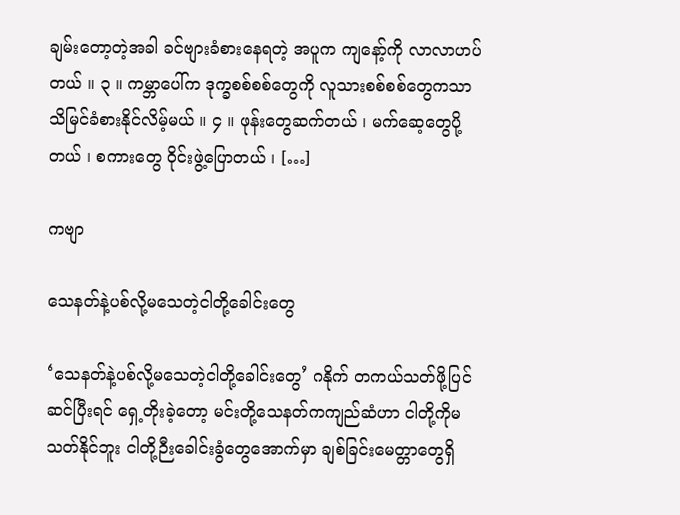ချမ်းတော့တဲ့အခါ ခင်ဗျားခံစားနေရတဲ့ အပူက ကျနော့်ကို လာလာဟပ်တယ် ။ ၃ ။ ကမ္ဘာပေါ်က ဒုက္ခစစ်စစ်တွေကို လူသားစစ်စစ်တွေကသာ သိမြင်ခံစားနိုင်လိမ့်မယ် ။ ၄ ။ ဖုန်းတွေဆက်တယ် ၊ မက်ဆေ့တွေပို့တယ် ၊ စကားတွေ ဝိုင်းဖွဲ့ပြောတယ် ၊ […]

ကဗျာ

သေနတ်နဲ့ပစ်လို့မသေတဲ့ငါတို့ခေါင်းတွေ

‘သေနတ်နဲ့ပစ်လို့မသေတဲ့ငါတို့ခေါင်းတွေ’ ဂနိုက် တကယ်သတ်ဖို့ပြင်ဆင်ပြီးရင် ရှေ့တိုးခဲ့တော့ မင်းတို့သေနတ်ကကျည်ဆံဟာ ငါတို့ကိုမသတ်နိုင်ဘူး ငါတို့ဉီးခေါင်းခွံတွေအောက်မှာ ချစ်ခြင်းမေတ္တာတွေရှိ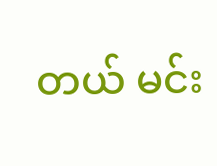တယ် မင်း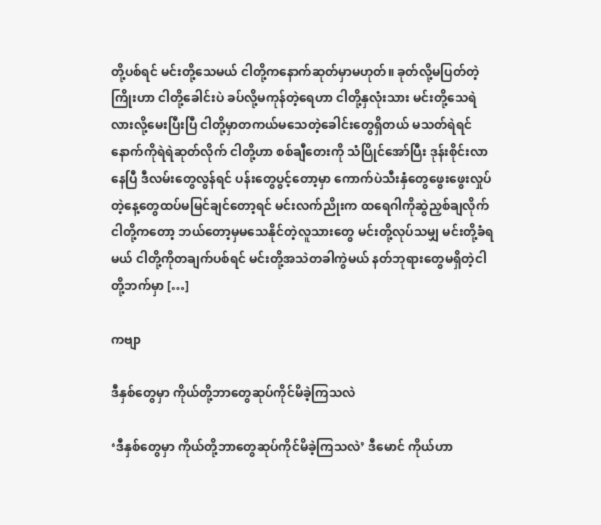တို့ပစ်ရင် မင်းတို့သေမယ် ငါတို့ကနောက်ဆုတ်မှာမဟုတ်။ ခုတ်လို့မပြတ်တဲ့ကြိုးဟာ ငါတို့ခေါင်းပဲ ခပ်လို့မကုန်တဲ့ရေဟာ ငါတို့နှလုံးသား မင်းတို့သေရဲလားလို့မေးပြီးပြီ ငါတို့မှာတကယ်မသေတဲ့ခေါင်းတွေရှိတယ် မသတ်ရဲရင် နောက်ကိုရဲရဲဆုတ်လိုက် ငါတို့ဟာ စစ်ချီတေးကို သံပြိုင်အော်ပြီး ဒုန်းစိုင်းလာနေပြီ ဒီလမ်းတွေလွန်ရင် ပန်းတွေပွင့်တော့မှာ ကောက်ပဲသီးနှံတွေဖွေးဖွေးလှုပ်တဲ့နေ့တွေထပ်မမြင်ချင်တော့ရင် မင်းလက်ညိုးက ထရေဂါကိုဆွဲညှစ်ချလိုက် ငါတို့ကတော့ ဘယ်တော့မှမသေနိုင်တဲ့လူသားတွေ မင်းတို့လုပ်သမျှ မင်းတို့ခံရမယ် ငါတို့ကိုတချက်ပစ်ရင် မင်းတို့အသဲတခါကွဲမယ် နတ်ဘုရားတွေမရှိတဲ့ငါတို့ဘက်မှာ […]

ကဗျာ

ဒီနှစ်တွေမှာ ကိုယ်တို့ဘာတွေဆုပ်ကိုင်မိခဲ့ကြသလဲ

‘ဒီနှစ်တွေမှာ ကိုယ်တို့ဘာတွေဆုပ်ကိုင်မိခဲ့ကြသလဲ’ ဒီမောင် ကိုယ်ဟာ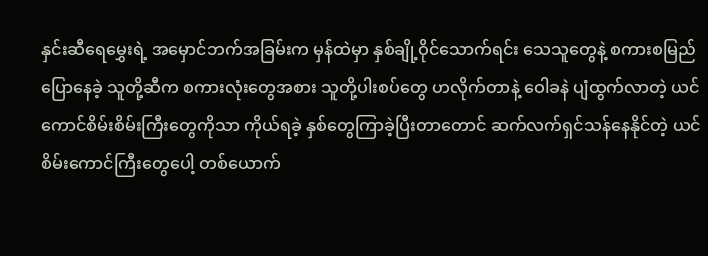နှင်းဆီရေမွှေးရဲ့ အမှောင်ဘက်အခြမ်းက မှန်ထဲမှာ နှစ်ချို့ဝိုင်သောက်ရင်း သေသူတွေနဲ့ စကားစမြည်ပြောနေခဲ့ သူတို့ဆီက စကားလုံးတွေအစား သူတို့ပါးစပ်တွေ ဟလိုက်တာနဲ့ ဝေါခနဲ ပျံထွက်လာတဲ့ ယင်ကောင်စိမ်းစိမ်းကြီးတွေကိုသာ ကိုယ်ရခဲ့ နှစ်တွေကြာခဲ့ပြီးတာတောင် ဆက်လက်ရှင်သန်နေနိုင်တဲ့ ယင်စိမ်းကောင်ကြီးတွေပေါ့ တစ်ယောက်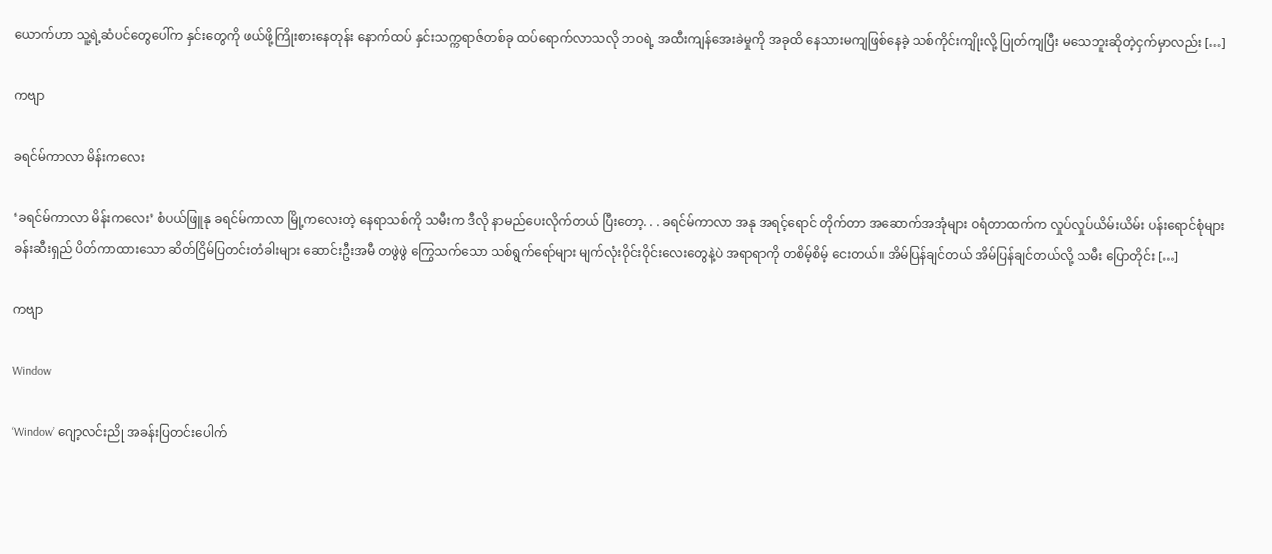ယောက်ဟာ သူ့ရဲ့ဆံပင်တွေပေါ်က နှင်းတွေကို ဖယ်ဖို့ကြိုးစားနေတုန်း နောက်ထပ် နှင်းသက္ကရာဇ်တစ်ခု ထပ်ရောက်လာသလို ဘဝရဲ့ အထီးကျန်အေးခဲမှုကို အခုထိ နေသားမကျဖြစ်နေခဲ့ သစ်ကိုင်းကျိုးလို့ ပြုတ်ကျပြီး မသေဘူးဆိုတဲ့ငှက်မှာလည်း […]

ကဗျာ

ခရင်မ်ကာလာ မိန်းကလေး

‘ခရင်မ်ကာလာ မိန်းကလေး’ စံပယ်ဖြူနု ခရင်မ်ကာလာ မြို့ကလေးတဲ့ နေရာသစ်ကို သမီးက ဒီလို နာမည်ပေးလိုက်တယ် ပြီးတော့. . . ခရင်မ်ကာလာ အနု အရင့်ရောင် တိုက်တာ အဆောက်အအုံများ ဝရံတာထက်က လှုပ်လှုပ်ယိမ်းယိမ်း ပန်းရောင်စုံများ ခန်းဆီးရှည် ပိတ်ကာထားသော ဆိတ်ငြိမ်ပြတင်းတံခါးများ ဆောင်းဦးအမီ တဖွဲဖွဲ ကြွေသက်သော သစ်ရွက်ရော်များ မျက်လုံးဝိုင်းဝိုင်းလေးတွေနဲ့ပဲ အရာရာကို တစိမ့်စိမ့် ငေးတယ်။ အိမ်ပြန်ချင်တယ် အိမ်ပြန်ချင်တယ်လို့ သမီး ပြောတိုင်း […]

ကဗျာ

Window

‘Window’ ဂျော့လင်းညို အခန်းပြတင်းပေါက်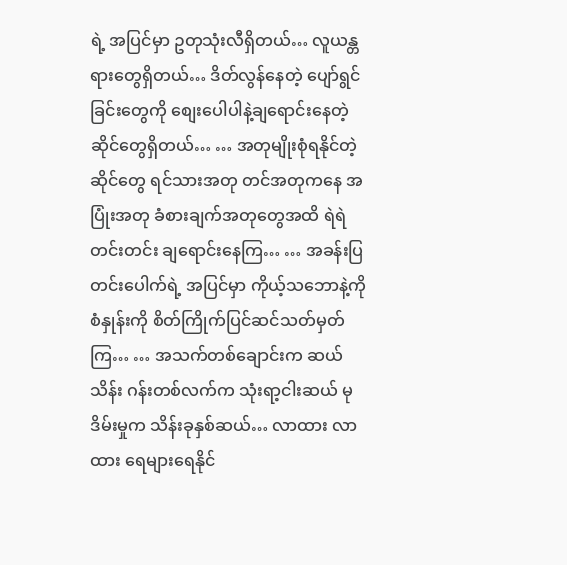ရဲ့ အပြင်မှာ ဥတုသုံးလီရှိတယ်… လူယန္တရားတွေရှိတယ်… ဒိတ်လွန်နေတဲ့ ပျော်ရွင်ခြင်းတွေကို စျေးပေါပါနဲ့ချရောင်းနေတဲ့ ဆိုင်တွေရှိတယ်… … အတုမျိုးစုံရနိုင်တဲ့ဆိုင်တွေ ရင်သားအတု တင်အတုကနေ အပြုံးအတု ခံစားချက်အတုတွေအထိ ရဲရဲတင်းတင်း ချရောင်းနေကြ… … အခန်းပြတင်းပေါက်ရဲ့ အပြင်မှာ ကိုယ့်သဘောနဲ့ကို စံနှုန်းကို စိတ်ကြိုက်ပြင်ဆင်သတ်မှတ်ကြ… … အသက်တစ်ချောင်းက ဆယ်သိန်း ဂန်းတစ်လက်က သုံးရာ့ငါးဆယ် မုဒိမ်းမှုက သိန်းခုနှစ်ဆယ်… လာထား လာထား ရေများရေနိုင်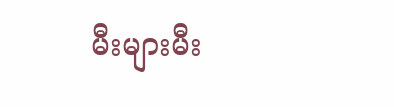မီးများမီး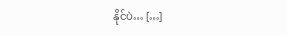နိုင်ပဲ… […]